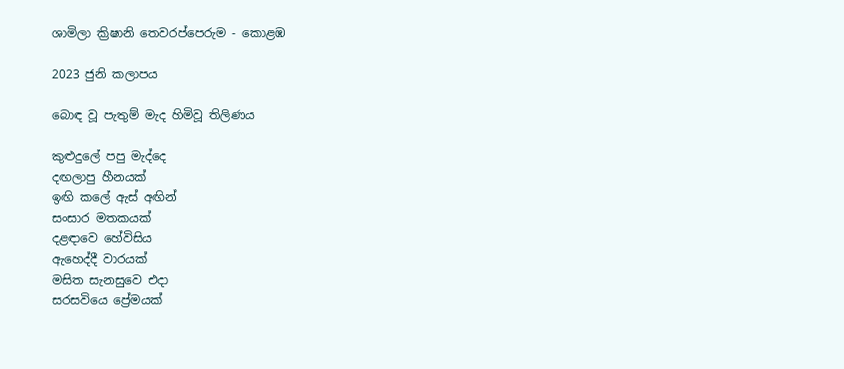ශාමිලා ක්‍රිෂානි තෙවරප්පෙරුම - කොළඹ

2023 ජුනි කලාපය

බොඳ වූ පැතුම් මැද හිමිවූ තිලිණය

කුළුදුලේ පපු මැද්දෙ
දඟලාපු හීනයක්
ඉඟි කලේ ඇස් අඟින්
සංසාර මතකයක්
දළඳාවෙ හේවිසිය
ඇහෙද්දී වාරයක්
මසිත සැනසුවෙ එදා
සරසවියෙ ප්‍රේමයක්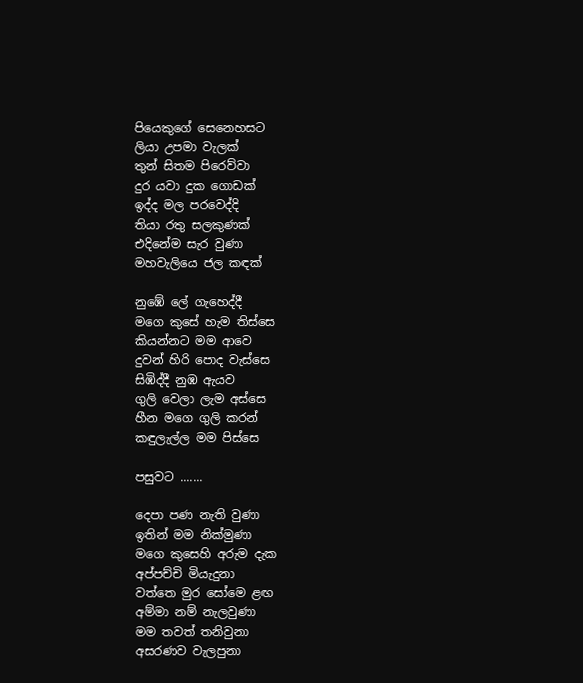පියෙකුගේ සෙනෙහසට
ලියා උපමා වැලක්
තුන් සිතම පිරෙව්වා
දුර යවා දුක ගොඩක්
ඉද්ද මල පරවෙද්දි
තියා රතු සලකුණක්
එදිනේම සැර වුණා
මහවැලියෙ ජල කඳක්

නුඹේ ලේ ගැහෙද්දී
මගෙ කුසේ හැම තිස්සෙ
කියන්නට මම ආවෙ
දුවන් හිරි පොද වැස්සෙ
සිඹිද්දී නුඹ ඇයව
ගුලි වෙලා ලැම අස්සෙ
හීන මගෙ ගුලි කරන්
කඳුලැල්ල මම පිස්සෙ

පසුවට .......

දෙපා පණ නැති වුණා
ඉතින් මම නික්මුණා
මගෙ කුසෙහි අරුම දැක
අප්පච්චි මියැදුනා
වත්තෙ මුර සෝමෙ ළඟ
අම්මා නම් නැලවුණා
මම තවත් තනිවුනා
අසරණව වැලපුනා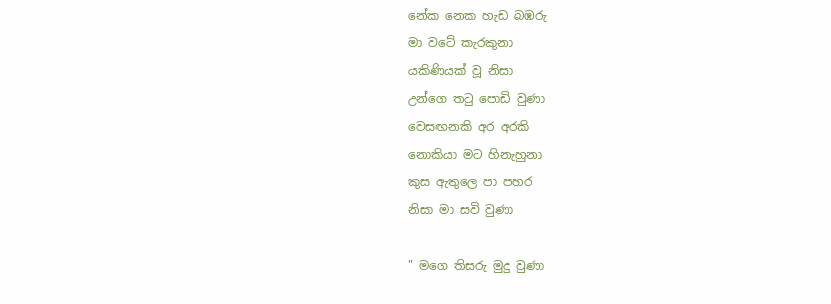නේක නෙක හැඩ බඹරු
මා වටේ කැරකුනා
යකිණියක් වූ නිසා
උන්ගෙ තටු පොඩි වුණා
වෙසඟනකි අර අරකි
නොකියා මට හිනැහුනා
කුස ඇතුලෙ පා පහර
නිසා මා සවි වුණා

" මගෙ තිසරු මුදු වුණා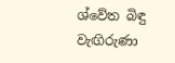ශ්වේත බිඳු වැඟිරුණා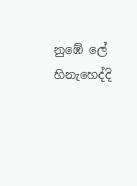නුඹේ ලේ හිනැහෙද්දි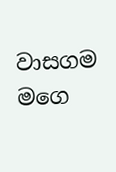වාසගම මගෙ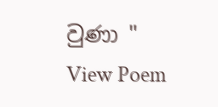වුණා "
View Poem